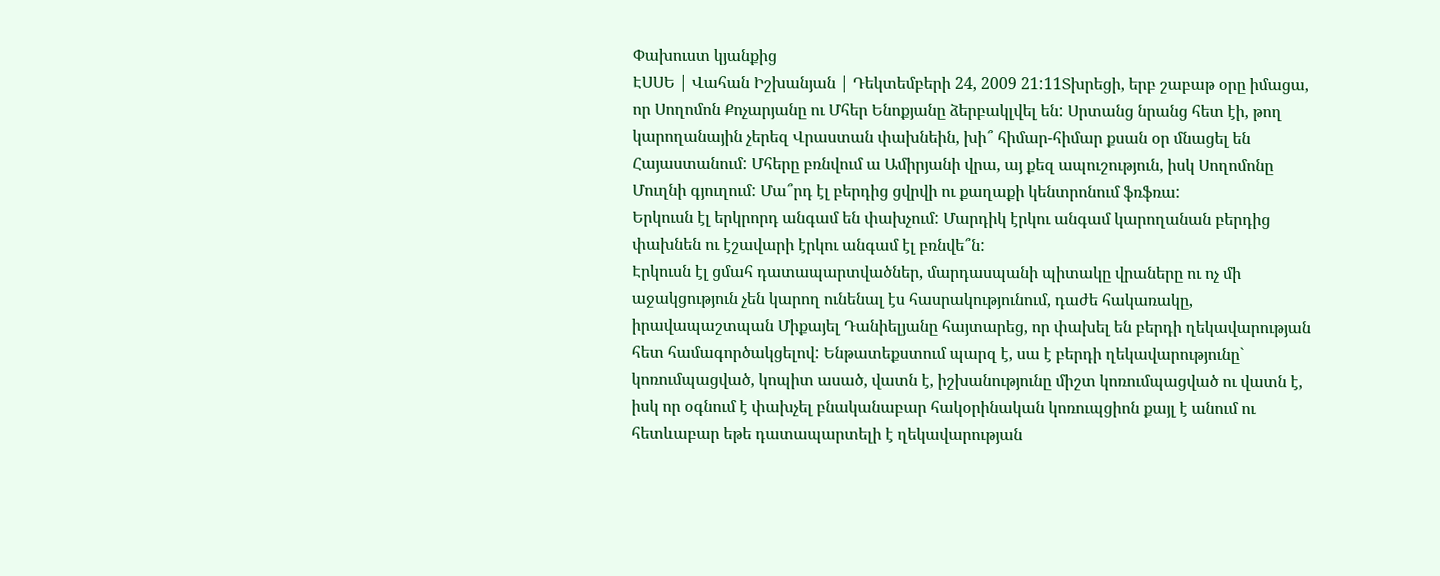Փախուստ կյանքից
ԷՍՍԵ | Վահան Իշխանյան | Դեկտեմբերի 24, 2009 21:11Տխրեցի, երբ շաբաթ օրը իմացա, որ Սողոմոն Քոչարյանը ու Մհեր Ենոքյանը ձերբակլվել են: Սրտանց նրանց հետ էի, թող կարողանային չերեզ Վրաստան փախնեին, խի՞ հիմար-հիմար քսան օր մնացել են Հայաստանում: Մհերը բռնվում ա Ամիրյանի վրա, այ քեզ ապուշություն, իսկ Սողոմոնը Մուղնի գյուղում: Մա՞րդ էլ բերդից ցվրվի ու քաղաքի կենտրոնում ֆռֆռա:
Երկուսն էլ երկրորդ անգամ են փախչում: Մարդիկ էրկու անգամ կարողանան բերդից փախնեն ու էշավարի էրկու անգամ էլ բռնվե՞ն:
Էրկուսն էլ ցմահ դատապարտվածներ, մարդասպանի պիտակը վրաները ու ոչ մի աջակցություն չեն կարող ունենալ էս հասրակությունում, դաժե հակառակը, իրավապաշտպան Միքայել Դանիելյանը հայտարեց, որ փախել են բերդի ղեկավարության հետ համագործակցելով: Ենթատեքստում պարզ է, սա է բերդի ղեկավարությունը` կոռումպացված, կոպիտ ասած, վատն է, իշխանությունը միշտ կոռումպացված ու վատն է, իսկ որ օգնում է փախչել բնականաբար հակօրինական կոռուպցիոն քայլ է անում ու հետևաբար եթե դատապարտելի է ղեկավարության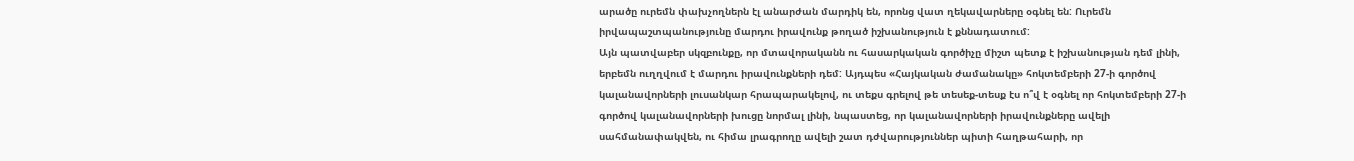արածը ուրեմն փախչողներն էլ անարժան մարդիկ են, որոնց վատ ղեկավարները օգնել են: Ուրեմն իրվապաշտպանությունը մարդու իրավունք թողած իշխանություն է քննադատում:
Այն պատվաբեր սկզբունքը, որ մտավորականն ու հասարկական գործիչը միշտ պետք է իշխանության դեմ լինի, երբեմն ուղղվում է մարդու իրավունքների դեմ: Այդպես «Հայկական ժամանակը» հոկտեմբերի 27-ի գործով կալանավորների լուսանկար հրապարակելով, ու տեքս գրելով թե տեսեք-տեսք էս ո՞վ է օգնել որ հոկտեմբերի 27-ի գործով կալանավորների խուցը նորմալ լինի, նպաստեց, որ կալանավորների իրավունքները ավելի սահմանափակվեն, ու հիմա լրագրողը ավելի շատ դժվարություններ պիտի հաղթահարի, որ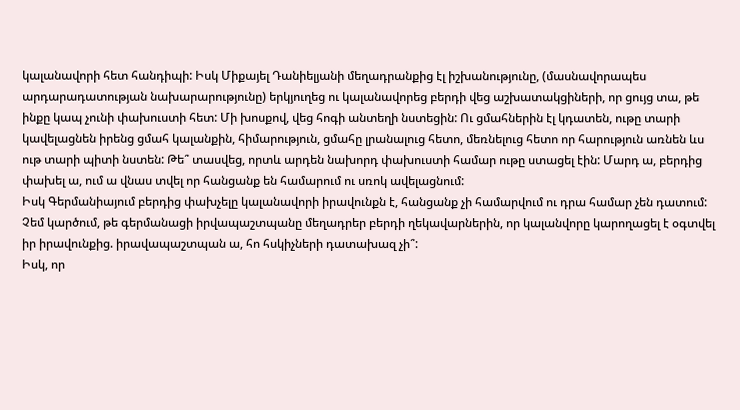կալանավորի հետ հանդիպի: Իսկ Միքայել Դանիելյանի մեղադրանքից էլ իշխանությունը, (մասնավորապես արդարադատության նախարարությունը) երկյուղեց ու կալանավորեց բերդի վեց աշխատակցիների, որ ցույց տա, թե ինքը կապ չունի փախուստի հետ: Մի խոսքով, վեց հոգի անտեղի նստեցին: Ու ցմահներին էլ կդատեն, ութը տարի կավելացնեն իրենց ցմահ կալանքին, հիմարություն, ցմահը լրանալուց հետո, մեռնելուց հետո որ հարություն առնեն ևս ութ տարի պիտի նստեն: Թե՞ տասվեց, որտև արդեն նախորդ փախուստի համար ութը ստացել էին: Մարդ ա, բերդից փախել ա, ում ա վնաս տվել որ հանցանք են համարում ու սռոկ ավելացնում:
Իսկ Գերմանիայում բերդից փախչելը կալանավորի իրավունքն է, հանցանք չի համարվում ու դրա համար չեն դատում: Չեմ կարծում, թե գերմանացի իրվապաշտպանը մեղադրեր բերդի ղեկավարներին, որ կալանվորը կարողացել է օգտվել իր իրավունքից. իրավապաշտպան ա, հո հսկիչների դատախազ չի՞:
Իսկ, որ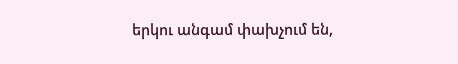երկու անգամ փախչում են,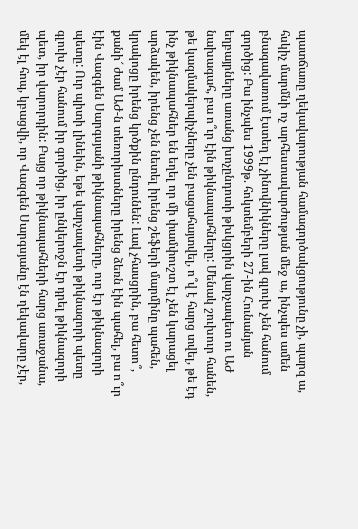պատճառը ղեկավարության համագործակցությունը չի, պարզ ա, հսկիչ մարմնի ոչ արհեստավարժության մեջ ա, ինչպես ամեն բնագավառում էստեղ էլ չինովնիկները լավ գլուխ չեն հանում գործից: Բա ինչպես 1999թ. հոկտեմբերի 27-ին Հունանյան եղբայրները առանց խոչընդոտի թխկցրին վարչապետ ու ԱԺ նախագահ, բա ո՞ւր էին թիկնապահները: Մենակ շուխուր հանեն, թե կազմակերպիչները չեն բացահայտվել, ո՞վ է հարց տվել, թե էդ ինչ թիկնապահներ են եղել որ մի փամփուշտ էլ չեն կարացել արձակեն, իրենց չեն նետել իրենց շեֆերի մարմինը պահեն, կրակոցը իրենց կրծքին ընդունեն: Լավ չհասցրին, բա հետո՞, քանի՜ ժամ ԱԺ-ն տեռորիստները իրենց ձեռն էին պահել, բա ո՞ւր էին Վազգեն Սարգսյանի թիկնապահները, ուր էր թիկնազորի պետը: Ուր պիտի լինեին, եթե վարչապետի թիկնազորի պետը գլուխ չէր հանում իր գործից, իր ընկերոջն էր դրել թիկնազորի պետ, իր վարորդին: Բայց որ թիկնապահների հարց առաջանա, մեկ էլ հոպ, կբացվի, որ Վազգեն Սարգսյանը էն ղեկավարը չէր,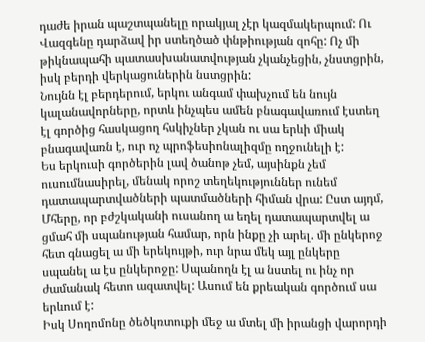դաժե իրան պաշտպանելը որակյալ չէր կազմակերպում: Ու Վազգենը դարձավ իր ստեղծած փնթիության զոհը: Ոչ մի թիկնապահի պատասխանատվության չկանչեցին, չնստցրին, իսկ բերդի վերկացուներին նստցրին:
Նույնն էլ բերդերում, երկու անգամ փախչում են նույն կալանավորները, որտև ինչպես ամեն բնագավառում էստեղ էլ գործից հասկացող հսկիչներ չկան ու սա երևի միակ բնագավառն է, ուր ոչ պրոֆեսիոնալիզմը ողջունելի է:
Ես երկուսի գործերին լավ ծանոթ չեմ, այսինքն չեմ ուսումնասիրել, մենակ որոշ տեղեկություններ ունեմ դատապարտվածների պատմածների հիման վրա: Ըստ այդմ, Մհերը, որ բժշկականի ուսանող ա եղել դատապարտվել ա ցմահ մի սպանության համար, որն ինքը չի արել. մի ընկերոջ հետ գնացել ա մի երեկույթի, ուր նրա մեկ այլ ընկերը սպանել ա էս ընկերոջը: Սպանողն էլ ա նստել ու ինչ որ ժամանակ հետո ազատվել: Ասում են քրեական գործում սա երևում է:
Իսկ Սողոմոնը ծեծկռտուքի մեջ ա մտել մի իրանցի վարորդի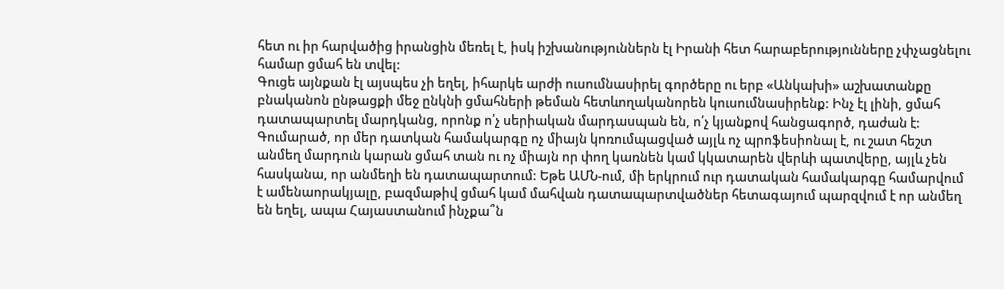հետ ու իր հարվածից իրանցին մեռել է, իսկ իշխանություններն էլ Իրանի հետ հարաբերությունները չփչացնելու համար ցմահ են տվել:
Գուցե այնքան էլ այսպես չի եղել, իհարկե արժի ուսումնասիրել գործերը ու երբ «Անկախի» աշխատանքը բնականոն ընթացքի մեջ ընկնի ցմահների թեման հետևողականորեն կուսումնասիրենք: Ինչ էլ լինի, ցմահ դատապարտել մարդկանց, որոնք ո՛չ սերիական մարդասպան են, ո՛չ կյանքով հանցագործ, դաժան է: Գումարած, որ մեր դատկան համակարգը ոչ միայն կոռումպացված այլև ոչ պրոֆեսիոնալ է, ու շատ հեշտ անմեղ մարդուն կարան ցմահ տան ու ոչ միայն որ փող կառնեն կամ կկատարեն վերևի պատվերը, այլև չեն հասկանա, որ անմեղի են դատապարտում: Եթե ԱՄՆ-ում, մի երկրում ուր դատական համակարգը համարվում է ամենաորակյալը, բազմաթիվ ցմահ կամ մահվան դատապարտվածներ հետագայում պարզվում է որ անմեղ են եղել, ապա Հայաստանում ինչքա՞ն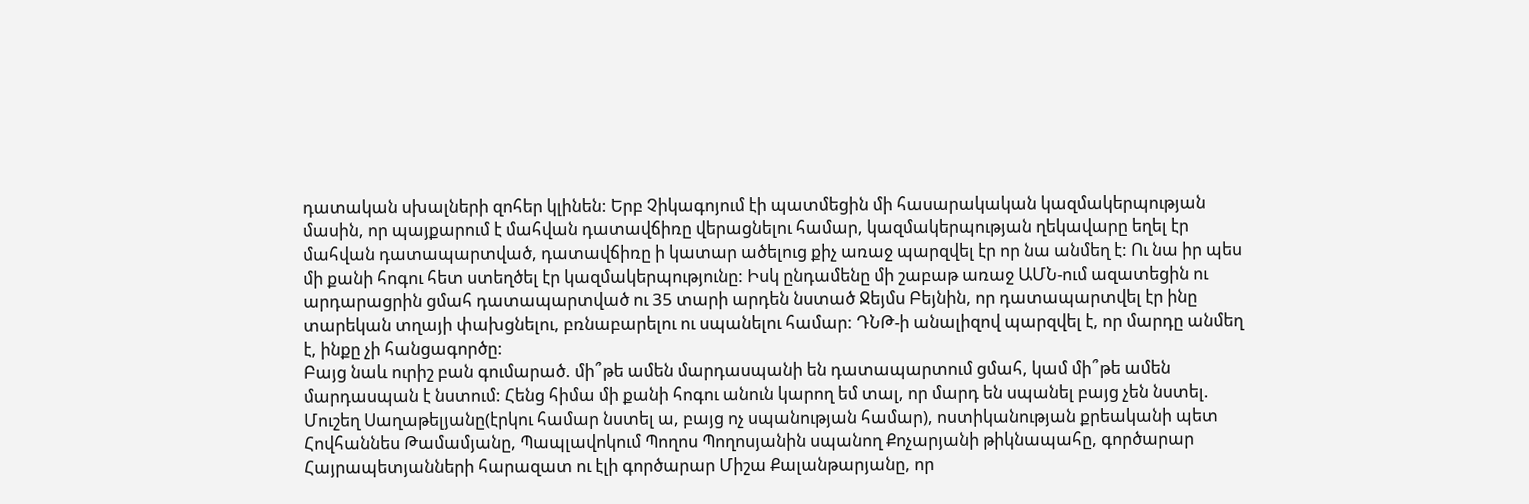դատական սխալների զոհեր կլինեն: Երբ Չիկագոյում էի պատմեցին մի հասարակական կազմակերպության մասին, որ պայքարում է մահվան դատավճիռը վերացնելու համար, կազմակերպության ղեկավարը եղել էր մահվան դատապարտված, դատավճիռը ի կատար ածելուց քիչ առաջ պարզվել էր որ նա անմեղ է: Ու նա իր պես մի քանի հոգու հետ ստեղծել էր կազմակերպությունը: Իսկ ընդամենը մի շաբաթ առաջ ԱՄՆ-ում ազատեցին ու արդարացրին ցմահ դատապարտված ու 35 տարի արդեն նստած Ջեյմս Բեյնին, որ դատապարտվել էր ինը տարեկան տղայի փախցնելու, բռնաբարելու ու սպանելու համար: ԴՆԹ-ի անալիզով պարզվել է, որ մարդը անմեղ է, ինքը չի հանցագործը:
Բայց նաև ուրիշ բան գումարած. մի՞թե ամեն մարդասպանի են դատապարտում ցմահ, կամ մի՞թե ամեն մարդասպան է նստում: Հենց հիմա մի քանի հոգու անուն կարող եմ տալ, որ մարդ են սպանել բայց չեն նստել. Մուշեղ Սաղաթելյանը(էրկու համար նստել ա, բայց ոչ սպանության համար), ոստիկանության քրեականի պետ Հովհաննես Թամամյանը, Պապլավոկում Պողոս Պողոսյանին սպանող Քոչարյանի թիկնապահը, գործարար Հայրապետյանների հարազատ ու էլի գործարար Միշա Քալանթարյանը, որ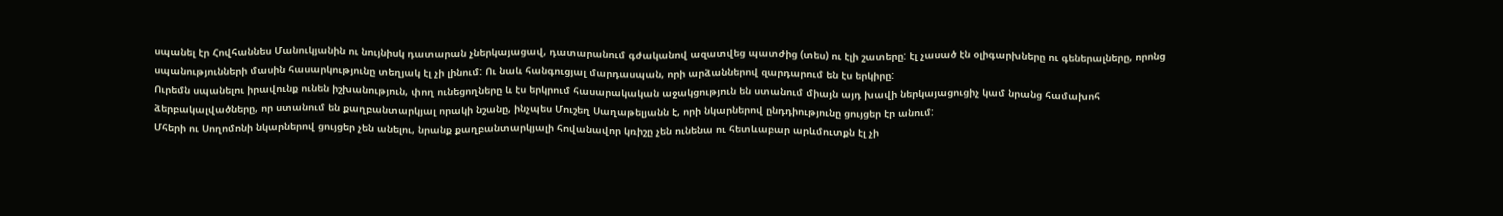սպանել էր Հովհաննես Մանուկյանին ու նույնիսկ դատարան չներկայացավ, դատարանում գժականով ազատվեց պատժից (տես) ու էլի շատերը: էլ չասած էն օլիգարխները ու գեներալները, որոնց սպանությունների մասին հասարկությունը տեղյակ էլ չի լինում: Ու նաև հանգուցյալ մարդասպան, որի արձաններով զարդարում են էս երկիրը:
Ուրեմն սպանելու իրավունք ունեն իշխանություն, փող ունեցողները և էս երկրում հասարակական աջակցություն են ստանում միայն այդ խավի ներկայացուցիչ կամ նրանց համախոհ ձերբակալվածները, որ ստանում են քաղբանտարկյալ որակի նշանը, ինչպես Մուշեղ Սաղաթելյանն է, որի նկարներով ընդդիությունը ցույցեր էր անում:
Մհերի ու Սողոմոնի նկարներով ցույցեր չեն անելու, նրանք քաղբանտարկյալի հովանավոր կռիշը չեն ունենա ու հետևաբար արևմուտքն էլ չի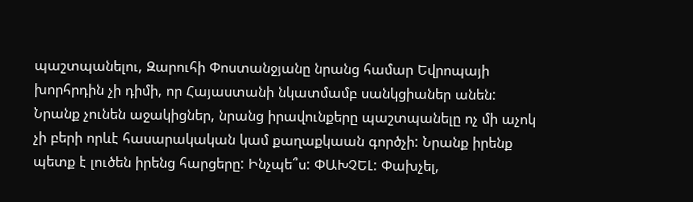պաշտպանելու, Զարուհի Փոստանջյանը նրանց համար Եվրոպայի խորհրդին չի դիմի, որ Հայաստանի նկատմամբ սանկցիաներ անեն: Նրանք չունեն աջակիցներ, նրանց իրավունքերը պաշտպանելը ոչ մի աչոկ չի բերի որևէ հասարակական կամ քաղաքկաան գործչի: Նրանք իրենք պետք է լուծեն իրենց հարցերը: Ինչպե՞ս: ՓԱԽՉԵԼ: Փախչել,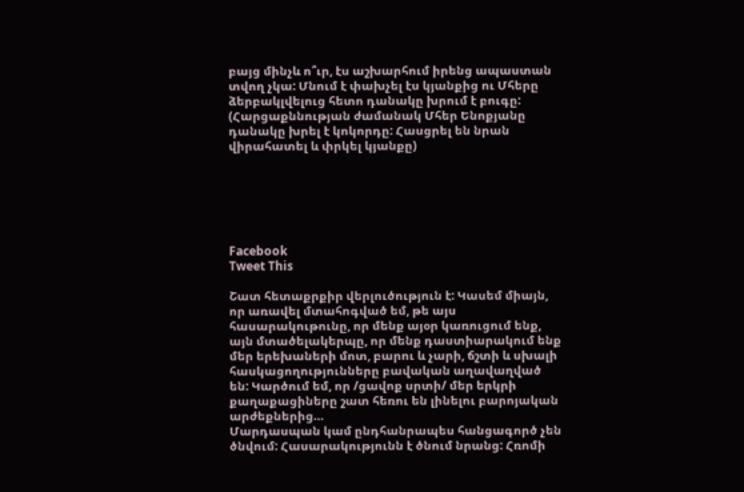բայց մինչև ո՞ւր, էս աշխարհում իրենց ապաստան տվող չկա: Մնում է փախչել էս կյանքից ու Մհերը ձերբակլվելուց հետո դանակը խրում է բուգը:
(Հարցաքննության ժամանակ Մհեր Ենոքյանը դանակը խրել է կոկորդը: Հասցրել են նրան վիրահատել և փրկել կյանքը)






Facebook
Tweet This

Շատ հետաքրքիր վերլուծություն է: Կասեմ միայն, որ առավել մտահոգված եմ, թե այս հասարակութունը, որ մենք այօր կառուցում ենք, այն մտածելակերպը, որ մենք դաստիարակում ենք մեր երեխաների մոտ, բարու և չարի, ճշտի և սխալի հասկացողությունները բավական աղավաղված են: Կարծում եմ, որ /ցավոք սրտի/ մեր երկրի քաղաքացիները շատ հեռու են լինելու բարոյական արժեքներից…
Մարդասպան կամ ընդհանրապես հանցագործ չեն ծնվում: Հասարակությունն է ծնում նրանց: Հռոմի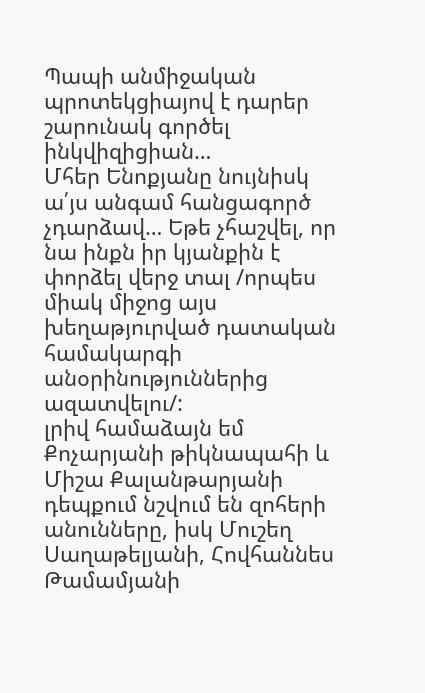Պապի անմիջական պրոտեկցիայով է դարեր շարունակ գործել ինկվիզիցիան…
Մհեր Ենոքյանը նույնիսկ ա՛յս անգամ հանցագործ չդարձավ… Եթե չհաշվել, որ նա ինքն իր կյանքին է փորձել վերջ տալ /որպես միակ միջոց այս խեղաթյուրված դատական համակարգի անօրինություններից ազատվելու/:
լրիվ համաձայն եմ
Քոչարյանի թիկնապահի և Միշա Քալանթարյանի դեպքում նշվում են զոհերի անունները, իսկ Մուշեղ Սաղաթելյանի, Հովհաննես Թամամյանի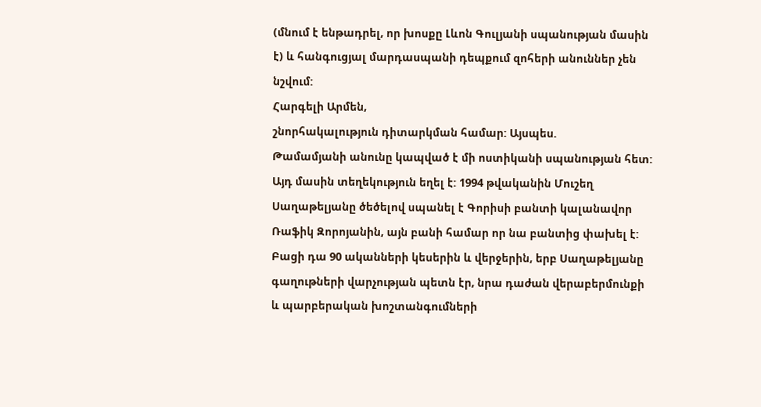(մնում է ենթադրել, որ խոսքը Լևոն Գուլյանի սպանության մասին է) և հանգուցյալ մարդասպանի դեպքում զոհերի անուններ չեն նշվում:
Հարգելի Արմեն,
շնորհակալություն դիտարկման համար: Այսպես.
Թամամյանի անունը կապված է մի ոստիկանի սպանության հետ: Այդ մասին տեղեկություն եղել է: 1994 թվականին Մուշեղ Սաղաթելյանը ծեծելով սպանել է Գորիսի բանտի կալանավոր Ռաֆիկ Զորոյանին, այն բանի համար որ նա բանտից փախել է: Բացի դա 90 ականների կեսերին և վերջերին, երբ Սաղաթելյանը գաղութների վարչության պետն էր, նրա դաժան վերաբերմունքի և պարբերական խոշտանգումների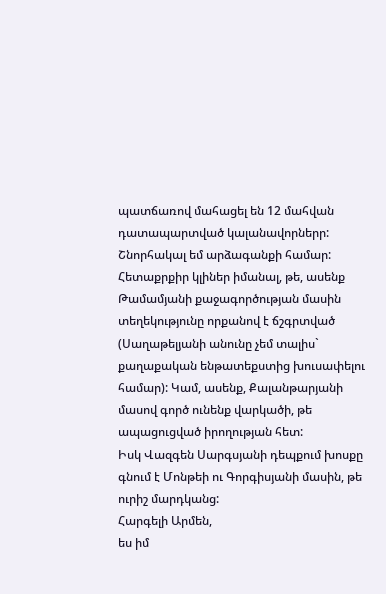պատճառով մահացել են 12 մահվան դատապարտված կալանավորներր:
Շնորհակալ եմ արձագանքի համար:
Հետաքրքիր կլիներ իմանալ, թե, ասենք Թամամյանի քաջագործության մասին տեղեկությունը որքանով է ճշգրտված (Սաղաթելյանի անունը չեմ տալիս` քաղաքական ենթատեքստից խուսափելու համար): Կամ, ասենք, Քալանթարյանի մասով գործ ունենք վարկածի, թե ապացուցված իրողության հետ:
Իսկ Վազգեն Սարգսյանի դեպքում խոսքը գնում է Մոնթեի ու Գորգիսյանի մասին, թե ուրիշ մարդկանց:
Հարգելի Արմեն,
ես իմ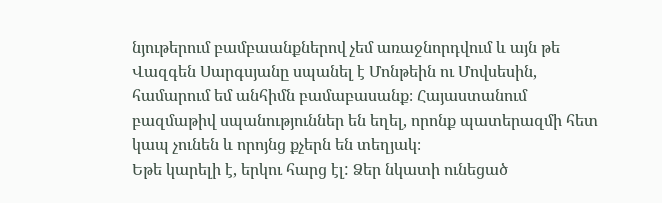նյութերում բամբաանքներով չեմ առաջնորդվում և այն թե Վազգեն Սարգսյանը սպանել է Մոնթեին ու Մովսեսին, համարում եմ անհիմն բամաբասանք։ Հայաստանում բազմաթիվ սպանություններ են եղել, որոնք պատերազմի հետ կապ չունեն և որոյնց քչերն են տեղյակ։
Եթե կարելի է, երկու հարց էլ: Ձեր նկատի ունեցած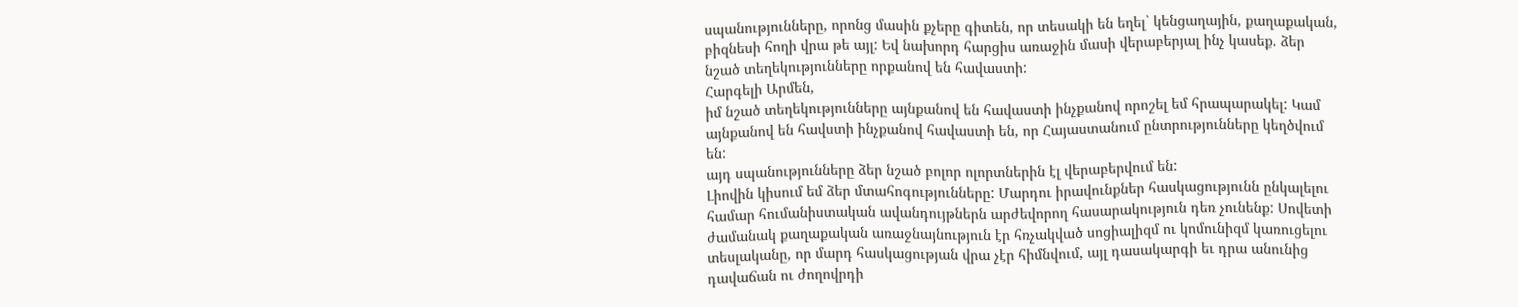սպանությունները, որոնց մասին քչերը գիտեն, որ տեսակի են եղել` կենցաղային, քաղաքական, բիզնեսի հողի վրա թե այլ: Եվ նախորդ հարցիս առաջին մասի վերաբերյալ ինչ կասեք. ձեր նշած տեղեկությունները որքանով են հավաստի:
Հարգելի Արմեն,
իմ նշած տեղեկությունները այնքանով են հավաստի ինչքանով որոշել եմ հրապարակել: Կամ այնքանով են հավստի ինչքանով հավաստի են, որ Հայաստանում ընտրությունները կեղծվում են:
այդ սպանությունները ձեր նշած բոլոր ոլորտներին էլ վերաբերվում են:
Լիովին կիսում եմ ձեր մտահոգությունները: Մարդու իրավունքներ հասկացությունն ընկալելու համար հումանիստական ավանդույթներն արժեվորող հասարակություն դեռ չունենք: Սովետի ժամանակ քաղաքական առաջնայնություն էր հռչակված սոցիալիզմ ու կոմունիզմ կառուցելու տեսլականը, որ մարդ հասկացության վրա չէր հիմնվում, այլ դասակարգի եւ դրա անունից դավաճան ու ժողովրդի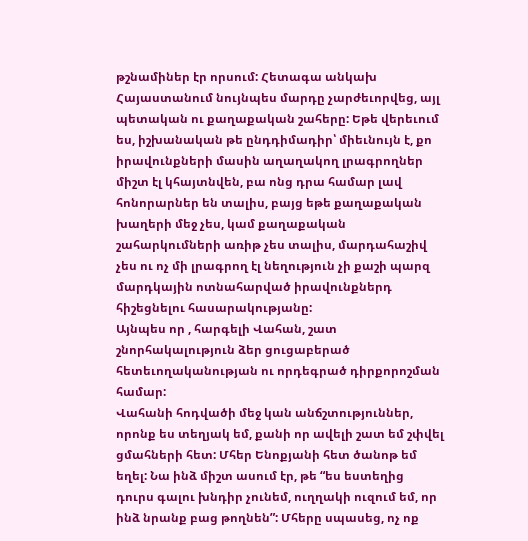թշնամիներ էր որսում: Հետագա անկախ Հայաստանում նույնպես մարդը չարժեւորվեց, այլ պետական ու քաղաքական շահերը: Եթե վերեւում ես, իշխանական թե ընդդիմադիր՝ միեւնույն է, քո իրավունքների մասին աղաղակող լրագրողներ միշտ էլ կհայտնվեն, բա ոնց դրա համար լավ հոնորարներ են տալիս, բայց եթե քաղաքական խաղերի մեջ չես, կամ քաղաքական շահարկումների առիթ չես տալիս, մարդահաշիվ չես ու ոչ մի լրագրող էլ նեղություն չի քաշի պարզ մարդկային ոտնահարված իրավունքներդ հիշեցնելու հասարակությանը:
Այնպես որ , հարգելի Վահան, շատ շնորհակալություն ձեր ցուցաբերած հետեւողականության ու որդեգրած դիրքորոշման համար:
Վահանի հոդվածի մեջ կան անճշտություններ, որոնք ես տեղյակ եմ, քանի որ ավելի շատ եմ շփվել ցմահների հետ: Մհեր Ենոքյանի հետ ծանոթ եմ եղել: Նա ինձ միշտ ասում էր, թե “ես եստեղից դուրս գալու խնդիր չունեմ, ուղղակի ուզում եմ, որ ինձ նրանք բաց թողնեն”: Մհերը սպասեց, ոչ ոք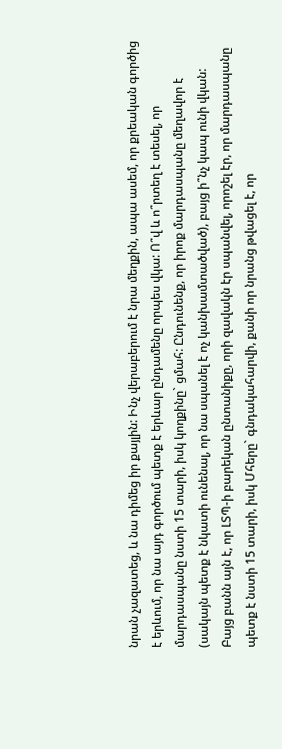նրան չազատեց, և նա դիմեց իր քայլին: Ինչ վերաբերում է նրա մեղքին, ապա ասեմ, որ քրեական գործից է երևում, որ նա այդ գործում պետք է երևար ընդամենը որպես վկա: Ո՞վ և ո՞րտեղ է տեսել, որ մարդասպանը նստի 15 տարի, իսկ կողքինը` ցմահ: Ընդունենք, որ իրոք մարդասպանը մեղավոր է (սակայն պետք է նկատի ունենալ, որ նա սպանել է ոչ կանխամտածված), բայց ի՞նչ կապ ունի վկան: Բայց բանն այն է, որ ԼՏՊ-ի բարեկան ընտանիքը, որի զավակն էր սպանվել, որոշել էր, որ մարդասպանը պետք է նստի 15 տարի, իսկ Մհերը` գնդակահարվի, քանի որ նրանց թվացել է, որ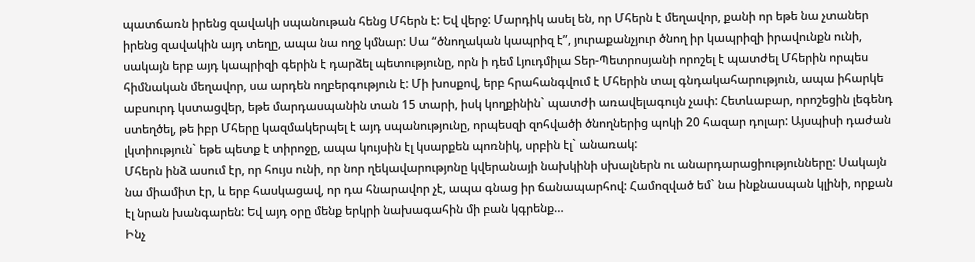պատճառն իրենց զավակի սպանութան հենց Մհերն է: Եվ վերջ: Մարդիկ ասել են, որ Մհերն է մեղավոր, քանի որ եթե նա չտաներ իրենց զավակին այդ տեղը, ապա նա ողջ կմնար: Սա “ծնողական կապրիզ է”, յուրաքանչյուր ծնող իր կապրիզի իրավունքն ունի, սակայն երբ այդ կապրիզի գերին է դարձել պետությունը, որն ի դեմ Լյուդմիլա Տեր-Պետրոսյանի որոշել է պատժել Մհերին որպես հիմնական մեղավոր, սա արդեն ողբերգություն է: Մի խոսքով, երբ հրահանգվում է Մհերին տալ գնդակահարություն, ապա իհարկե աբսուրդ կստացվեր, եթե մարդասպանին տան 15 տարի, իսկ կողքինին` պատժի առավելագույն չափ: Հետևաբար, որոշեցին լեգենդ ստեղծել, թե իբր Մհերը կազմակերպել է այդ սպանությունը, որպեսզի զոհվածի ծնողներից պոկի 20 հազար դոլար: Այսպիսի դաժան լկտիություն` եթե պետք է տիրոջը, ապա կույսին էլ կսարքեն պոռնիկ, սրբին էլ` անառակ:
Մհերն ինձ ասում էր, որ հույս ունի, որ նոր ղեկավարությոնը կվերանայի նախկինի սխալներն ու անարդարացիությունները: Սակայն նա միամիտ էր, և երբ հասկացավ, որ դա հնարավոր չէ, ապա գնաց իր ճանապարհով: Համոզված եմ` նա ինքնասպան կլինի, որքան էլ նրան խանգարեն: Եվ այդ օրը մենք երկրի նախագահին մի բան կգրենք…
Ինչ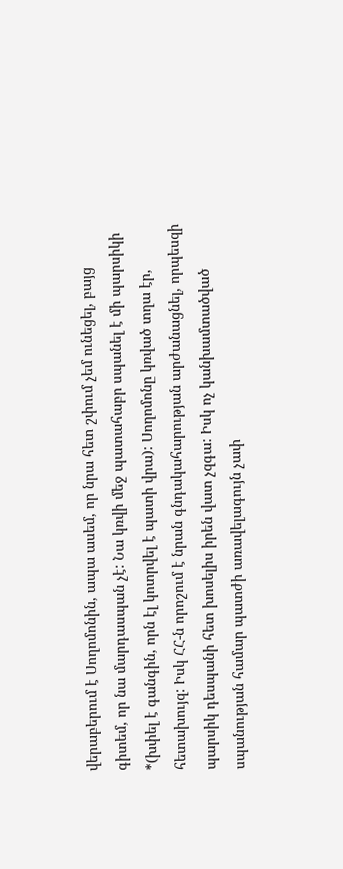վերաբերում է Սողոմոնին, ապա ասեմ, որ նրա հետ շփում չեմ ունեցել, բայց գիտեմ, որ նա մարդասպան չէ: Նա կռվի մեջ պատահաբր սպանել է մի պարսիկի *(խփել է գանգին, որն էլ կոտրվել է պատի վրա): Սողոմոնը կռված տղա էր, հետախույզ: Իսկ ՀՀ-ն որոշում է նրան գնդակահարության արժանացնել, որպեսզի պարսիկ դեսպանի հետ խոսելիս իրեն վատ չզգա: Իսկ ոչ կանխամտածված սպանության համար պատժի առավելագույն չափ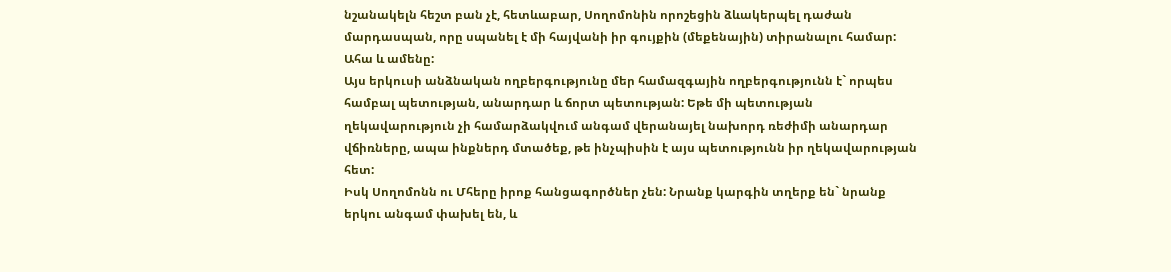նշանակելն հեշտ բան չէ, հետևաբար, Սողոմոնին որոշեցին ձևակերպել դաժան մարդասպան, որը սպանել է մի հայվանի իր գույքին (մեքենային) տիրանալու համար: Ահա և ամենը:
Այս երկուսի անձնական ողբերգությունը մեր համազգային ողբերգությունն է` որպես համբալ պետության, անարդար և ճորտ պետության: Եթե մի պետության ղեկավարություն չի համարձակվում անգամ վերանայել նախորդ ռեժիմի անարդար վճիռները, ապա ինքներդ մտածեք, թե ինչպիսին է այս պետությունն իր ղեկավարության հետ:
Իսկ Սողոմոնն ու Մհերը իրոք հանցագործներ չեն: Նրանք կարգին տղերք են` նրանք երկու անգամ փախել են, և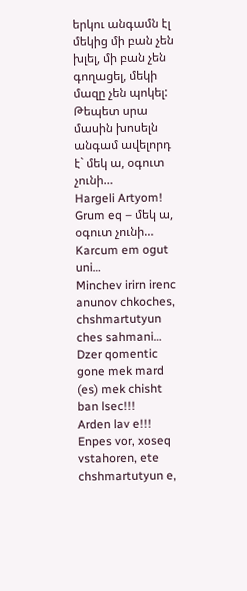երկու անգամն էլ մեկից մի բան չեն խլել, մի բան չեն գողացել, մեկի մազը չեն պոկել: Թեպետ սրա մասին խոսելն անգամ ավելորդ է` մեկ ա, օգուտ չունի…
Hargeli Artyom!
Grum eq – մեկ ա, օգուտ չունի…
Karcum em ogut uni…
Minchev irirn irenc anunov chkoches, chshmartutyun ches sahmani…
Dzer qomentic gone mek mard (es) mek chisht ban lsec!!!
Arden lav e!!!
Enpes vor, xoseq vstahoren, ete chshmartutyun e,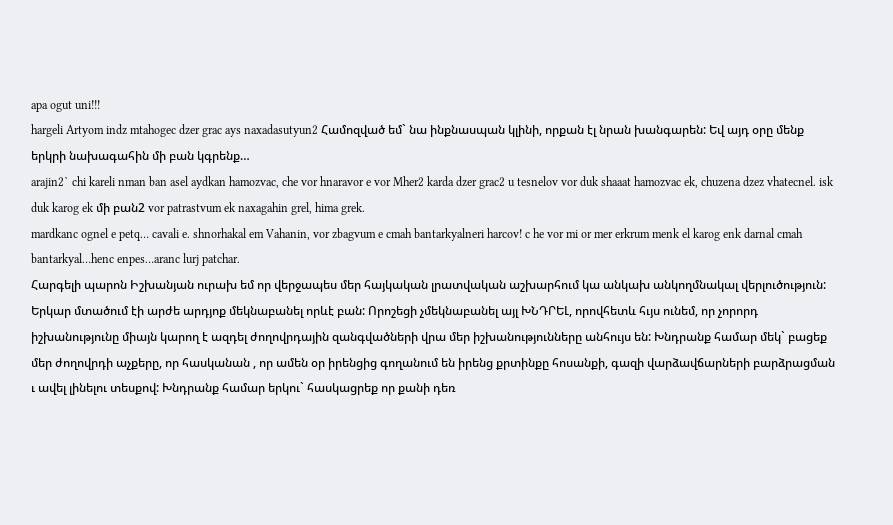apa ogut uni!!!
hargeli Artyom indz mtahogec dzer grac ays naxadasutyun2 Համոզված եմ` նա ինքնասպան կլինի, որքան էլ նրան խանգարեն: Եվ այդ օրը մենք երկրի նախագահին մի բան կգրենք…
arajin2` chi kareli nman ban asel aydkan hamozvac, che vor hnaravor e vor Mher2 karda dzer grac2 u tesnelov vor duk shaaat hamozvac ek, chuzena dzez vhatecnel. isk duk karog ek մի բան2 vor patrastvum ek naxagahin grel, hima grek.
mardkanc ognel e petq… cavali e. shnorhakal em Vahanin, vor zbagvum e cmah bantarkyalneri harcov! c he vor mi or mer erkrum menk el karog enk darnal cmah bantarkyal…henc enpes…aranc lurj patchar.
Հարգելի պարոն Իշխանյան ուրախ եմ որ վերջապես մեր հայկական լրատվական աշխարհում կա անկախ անկողմնակալ վերլուծություն:
Երկար մտածում էի արժե արդյոք մեկնաբանել որևէ բան: Որոշեցի չմեկնաբանել այլ ԽՆԴՐԵԼ, որովհետև հւյս ունեմ, որ չորորդ իշխանությունը միայն կարող է ազդել ժողովրդային զանգվածների վրա մեր իշխանությունները անհույս են: Խնդրանք համար մեկ` բացեք մեր ժողովրդի աչքերը, որ հասկանան , որ ամեն օր իրենցից գողանում են իրենց քրտինքը հոսանքի, գազի վարձավճարների բարձրացման ւ ավել լինելու տեսքով: Խնդրանք համար երկու` հասկացրեք որ քանի դեռ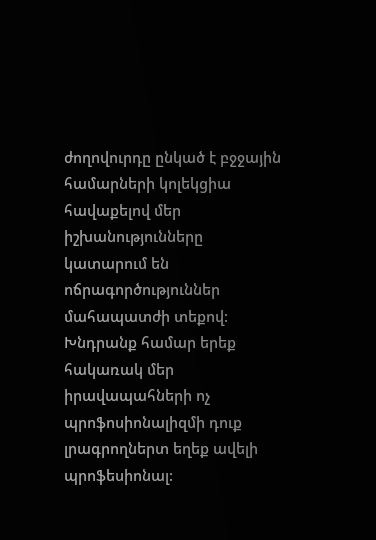ժողովուրդը ընկած է բջջային համարների կոլեկցիա հավաքելով մեր իշխանությունները կատարում են ոճրագործություններ մահապատժի տեքով: Խնդրանք համար երեք հակառակ մեր իրավապահների ոչ պրոֆոսիոնալիզմի դուք լրագրողներտ եղեք ավելի պրոֆեսիոնալ: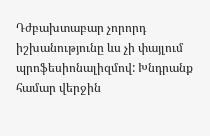Դժբախտաբար չորորդ իշխանությունը ևս չի փայլում պրոֆեսիոնալիզմով: Խնդրանք համար վերջին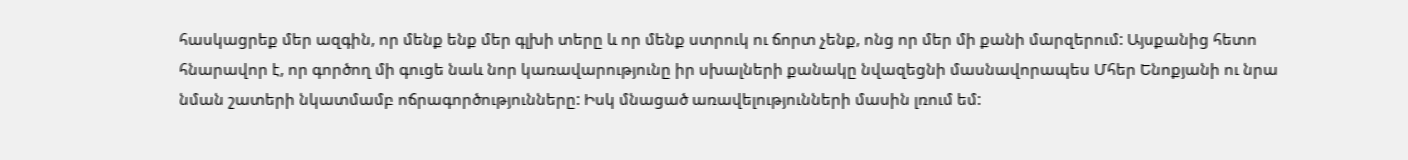հասկացրեք մեր ազգին, որ մենք ենք մեր գլխի տերը և որ մենք ստրուկ ու ճորտ չենք, ոնց որ մեր մի քանի մարզերում: Այսքանից հետո հնարավոր է, որ գործող մի գուցե նաև նոր կառավարությունը իր սխալների քանակը նվազեցնի մասնավորապես Մհեր Ենոքյանի ու նրա նման շատերի նկատմամբ ոճրագործությունները: Իսկ մնացած առավելությունների մասին լռում եմ: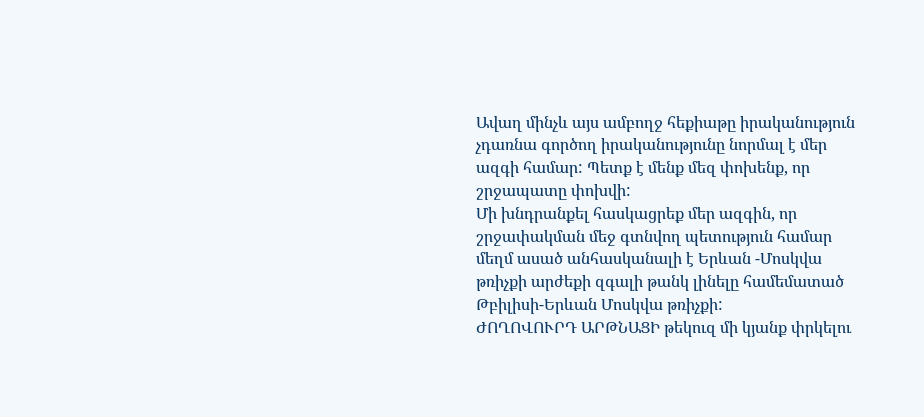Ավաղ մինչև այս ամբողջ հեքիաթը իրականություն չդառնա գործող իրականությունը նորմալ է մեր ազգի համար: Պետք է մենք մեզ փոխենք, որ շրջապատը փոխվի:
Մի խնդրանքել հասկացրեք մեր ազգին, որ շրջափակման մեջ գտնվող պետություն համար մեղմ ասած անհասկանալի է Երևան -Մոսկվա թռիչքի արժեքի զգալի թանկ լինելը համեմատած Թբիլիսի-Երևան Մոսկվա թռիչքի:
ԺՈՂՈՎՈՒՐԴ ԱՐԹՆԱՑԻ թեկուզ մի կյանք փրկելու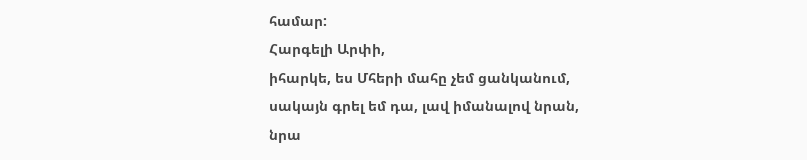համար:
Հարգելի Արփի,
իհարկե, ես Մհերի մահը չեմ ցանկանում, սակայն գրել եմ դա, լավ իմանալով նրան, նրա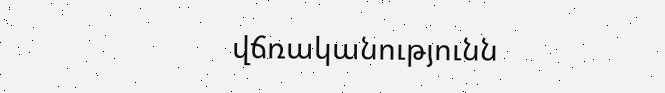վճռականությունն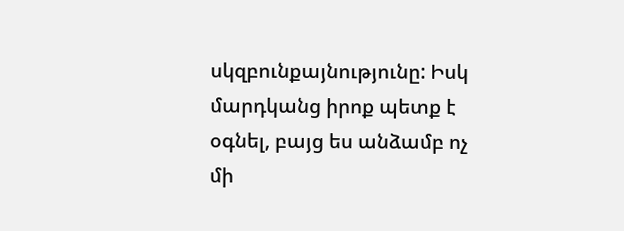սկզբունքայնությունը: Իսկ մարդկանց իրոք պետք է օգնել, բայց ես անձամբ ոչ մի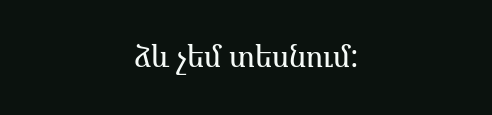ձև չեմ տեսնում: